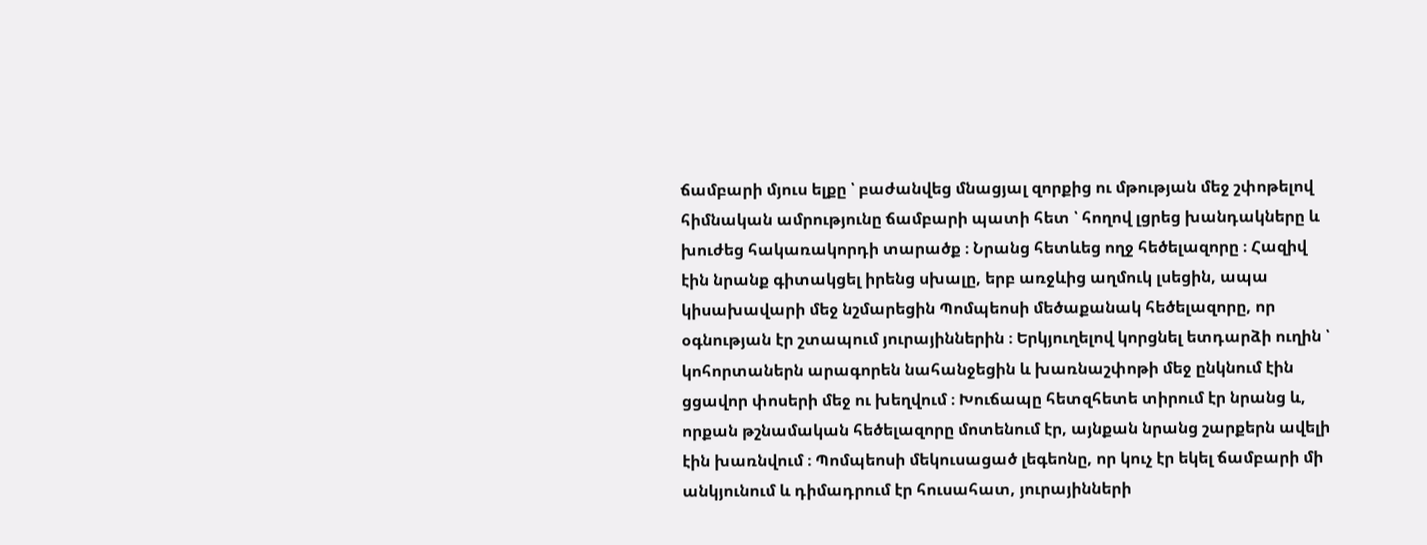ճամբարի մյուս ելքը ՝ բաժանվեց մնացյալ զորքից ու մթության մեջ շփոթելով հիմնական ամրությունը ճամբարի պատի հետ ՝ հողով լցրեց խանդակները և խուժեց հակառակորդի տարածք ։ Նրանց հետևեց ողջ հեծելազորը ։ Հազիվ էին նրանք գիտակցել իրենց սխալը, երբ առջևից աղմուկ լսեցին, ապա կիսախավարի մեջ նշմարեցին Պոմպեոսի մեծաքանակ հեծելազորը, որ օգնության էր շտապում յուրայիններին ։ Երկյուղելով կորցնել ետդարձի ուղին ՝ կոհորտաներն արագորեն նահանջեցին և խառնաշփոթի մեջ ընկնում էին ցցավոր փոսերի մեջ ու խեղվում ։ Խուճապը հետզհետե տիրում էր նրանց և, որքան թշնամական հեծելազորը մոտենում էր, այնքան նրանց շարքերն ավելի էին խառնվում ։ Պոմպեոսի մեկուսացած լեգեոնը, որ կուչ էր եկել ճամբարի մի անկյունում և դիմադրում էր հուսահատ, յուրայինների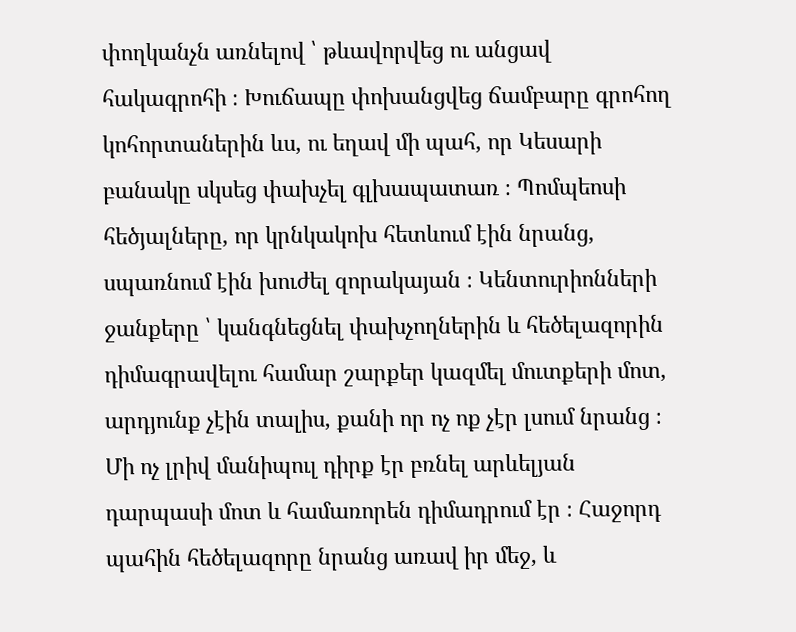փողկանչն առնելով ՝ թևավորվեց ու անցավ հակագրոհի ։ Խուճապը փոխանցվեց ճամբարը գրոհող կոհորտաներին ևս, ու եղավ մի պահ, որ Կեսարի բանակը սկսեց փախչել գլխապատառ ։ Պոմպեոսի հեծյալները, որ կրնկակոխ հետևում էին նրանց, սպառնում էին խուժել զորակայան ։ Կենտուրիոնների ջանքերը ՝ կանգնեցնել փախչողներին և հեծելազորին դիմագրավելու համար շարքեր կազմել մուտքերի մոտ, արդյունք չէին տալիս, քանի որ ոչ ոք չէր լսում նրանց ։ Մի ոչ լրիվ մանիպուլ դիրք էր բռնել արևելյան դարպասի մոտ և համառորեն դիմադրում էր ։ Հաջորդ պահին հեծելազորը նրանց առավ իր մեջ, և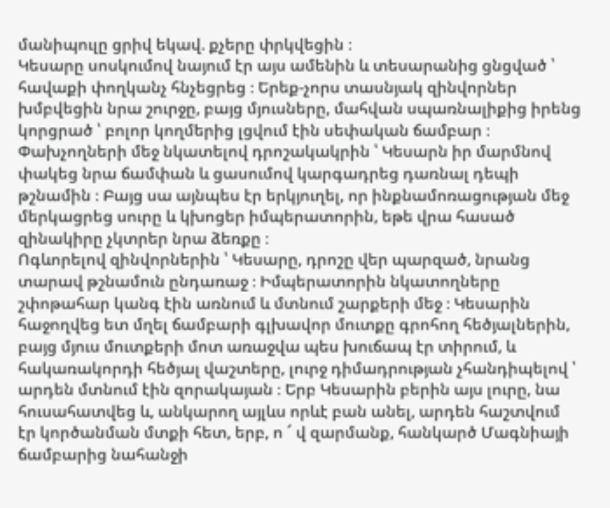մանիպուլը ցրիվ եկավ. քչերը փրկվեցին ։
Կեսարը սոսկումով նայում էր այս ամենին և տեսարանից ցնցված ՝ հավաքի փողկանչ հնչեցրեց ։ Երեք-չորս տասնյակ զինվորներ խմբվեցին նրա շուրջը, բայց մյուսները, մահվան սպառնալիքից իրենց կորցրած ՝ բոլոր կողմերից լցվում էին սեփական ճամբար ։ Փախչողների մեջ նկատելով դրոշակակրին ՝ Կեսարն իր մարմնով փակեց նրա ճամփան և ցասումով կարգադրեց դառնալ դեպի թշնամին ։ Բայց սա այնպես էր երկյուղել, որ ինքնամոռացության մեջ մերկացրեց սուրը և կխոցեր իմպերատորին, եթե վրա հասած զինակիրը չկտրեր նրա ձեռքը ։
Ոգևորելով զինվորներին ՝ Կեսարը, դրոշը վեր պարզած, նրանց տարավ թշնամուն ընդառաջ ։ Իմպերատորին նկատողները շփոթահար կանգ էին առնում և մտնում շարքերի մեջ ։ Կեսարին հաջողվեց ետ մղել ճամբարի գլխավոր մուտքը գրոհող հեծյալներին, բայց մյուս մուտքերի մոտ առաջվա պես խուճապ էր տիրում, և հակառակորդի հեծյալ վաշտերը, լուրջ դիմադրության չհանդիպելով ՝ արդեն մտնում էին զորակայան ։ Երբ Կեսարին բերին այս լուրը, նա հուսահատվեց և, անկարող այլևս որևէ բան անել, արդեն հաշտվում էր կործանման մտքի հետ, երբ, ո ՜ վ զարմանք, հանկարծ Մագնիայի ճամբարից նահանջի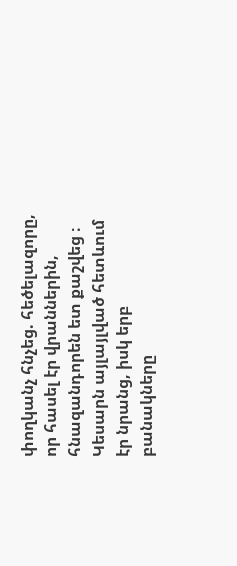փողկանչ հնչեց. հեծելազորը, որ հասել էր վրաններին, հնազանդորեն ետ քաշվեց ։
Կեսարն այլայլված հետևում էր նրանց, իսկ երբ բանակները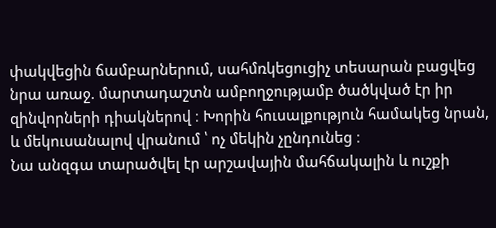փակվեցին ճամբարներում, սահմռկեցուցիչ տեսարան բացվեց նրա առաջ. մարտադաշտն ամբողջությամբ ծածկված էր իր զինվորների դիակներով ։ Խորին հուսալքություն համակեց նրան, և մեկուսանալով վրանում ՝ ոչ մեկին չընդունեց ։
Նա անզգա տարածվել էր արշավային մահճակալին և ուշքի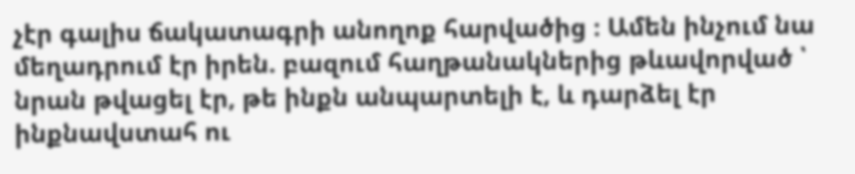չէր գալիս ճակատագրի անողոք հարվածից ։ Ամեն ինչում նա մեղադրում էր իրեն. բազում հաղթանակներից թևավորված ՝ նրան թվացել էր, թե ինքն անպարտելի է, և դարձել էր ինքնավստահ ու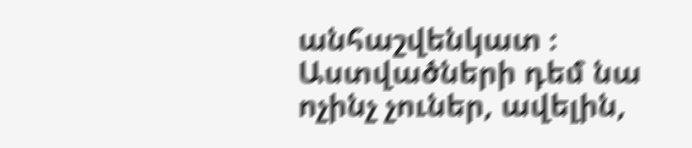անհաշվենկատ ։ Աստվածների դեմ նա ոչինչ չուներ, ավելին,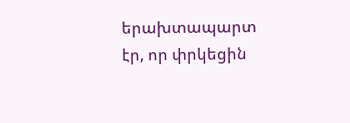երախտապարտ էր, որ փրկեցին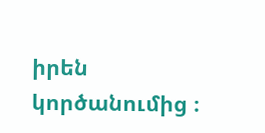իրեն կործանումից ։